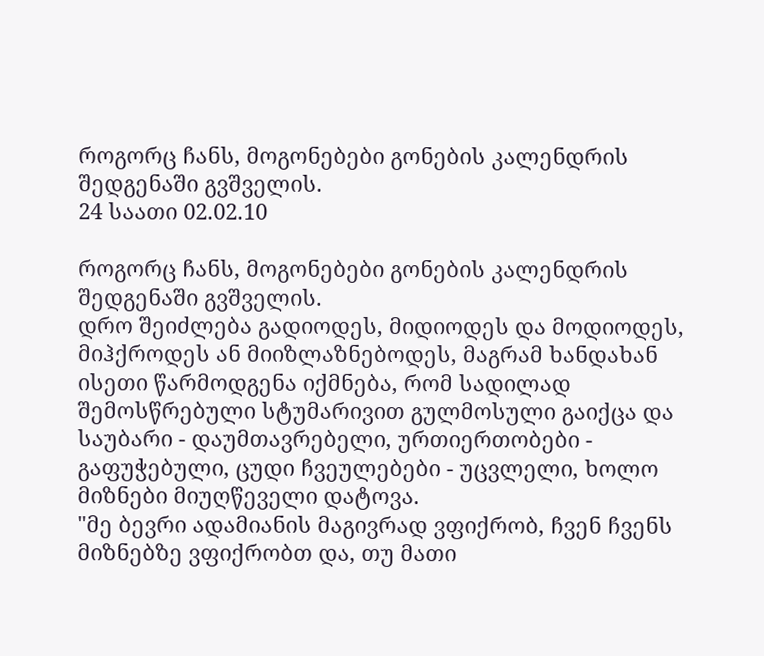როგორც ჩანს, მოგონებები გონების კალენდრის შედგენაში გვშველის.
24 საათი 02.02.10

როგორც ჩანს, მოგონებები გონების კალენდრის შედგენაში გვშველის.
დრო შეიძლება გადიოდეს, მიდიოდეს და მოდიოდეს, მიჰქროდეს ან მიიზლაზნებოდეს, მაგრამ ხანდახან ისეთი წარმოდგენა იქმნება, რომ სადილად შემოსწრებული სტუმარივით გულმოსული გაიქცა და საუბარი - დაუმთავრებელი, ურთიერთობები - გაფუჭებული, ცუდი ჩვეულებები - უცვლელი, ხოლო მიზნები მიუღწეველი დატოვა.
"მე ბევრი ადამიანის მაგივრად ვფიქრობ, ჩვენ ჩვენს მიზნებზე ვფიქრობთ და, თუ მათი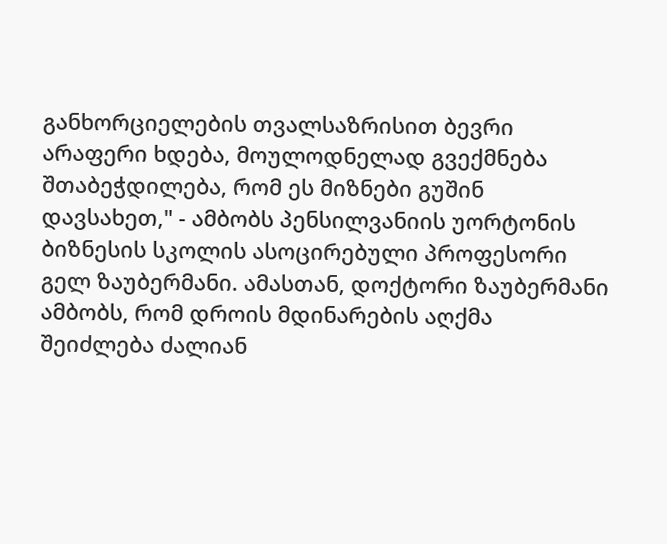განხორციელების თვალსაზრისით ბევრი არაფერი ხდება, მოულოდნელად გვექმნება შთაბეჭდილება, რომ ეს მიზნები გუშინ დავსახეთ," - ამბობს პენსილვანიის უორტონის ბიზნესის სკოლის ასოცირებული პროფესორი გელ ზაუბერმანი. ამასთან, დოქტორი ზაუბერმანი ამბობს, რომ დროის მდინარების აღქმა შეიძლება ძალიან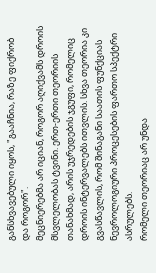განსხვავებული იყოს, "გააჩნია, რაზე ფიქრობ და როგორ".
მეცნიერებმა არ იციან, როგორ აღიქვამს დროის მსვლელობას ტვინი. ერთ-ერთი თეორიის თანახმად, არის უჯრედების ჯგუფი, რომელიც დროის ინტერვალებს ითვლის. სხვა თეორია კი გვასწავლის, რომ შინაგანი საათის ფუნქციას ნევროლოგიური პროცესების ფართო სპექტრი ასრულებს.
რომელი თეორიაც არ უნდა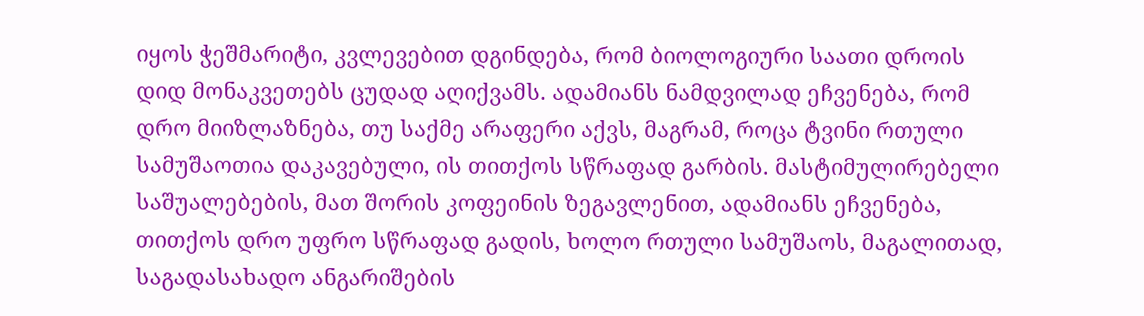იყოს ჭეშმარიტი, კვლევებით დგინდება, რომ ბიოლოგიური საათი დროის დიდ მონაკვეთებს ცუდად აღიქვამს. ადამიანს ნამდვილად ეჩვენება, რომ დრო მიიზლაზნება, თუ საქმე არაფერი აქვს, მაგრამ, როცა ტვინი რთული სამუშაოთია დაკავებული, ის თითქოს სწრაფად გარბის. მასტიმულირებელი საშუალებების, მათ შორის კოფეინის ზეგავლენით, ადამიანს ეჩვენება, თითქოს დრო უფრო სწრაფად გადის, ხოლო რთული სამუშაოს, მაგალითად, საგადასახადო ანგარიშების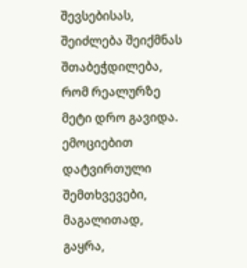შევსებისას, შეიძლება შეიქმნას შთაბეჭდილება, რომ რეალურზე მეტი დრო გავიდა.
ემოციებით დატვირთული შემთხვევები, მაგალითად, გაყრა,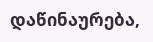დაწინაურება,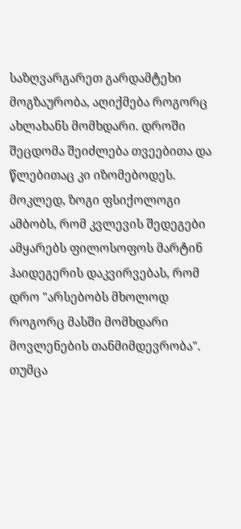საზღვარგარეთ გარდამტეხი მოგზაურობა, აღიქმება როგორც ახლახანს მომხდარი. დროში შეცდომა შეიძლება თვეებითა და წლებითაც კი იზომებოდეს.
მოკლედ, ზოგი ფსიქოლოგი ამბობს, რომ კვლევის შედეგები ამყარებს ფილოსოფოს მარტინ ჰაიდეგერის დაკვირვებას, რომ დრო "არსებობს მხოლოდ როგორც მასში მომხდარი მოვლენების თანმიმდევრობა".
თუმცა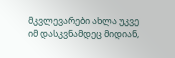მკვლევარები ახლა უკვე იმ დასკვნამდეც მიდიან,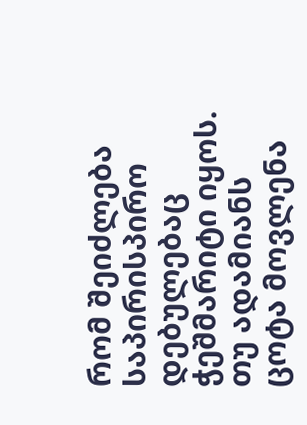რომ შეიძლება საპირისპირო დებულებაც ჭეშმარიტი იყოს. თუ ადამიანს ცოტა მოვლენა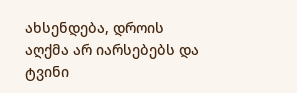ახსენდება, დროის აღქმა არ იარსებებს და ტვინი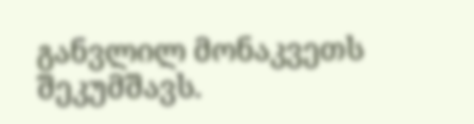განვლილ მონაკვეთს შეკუმშავს.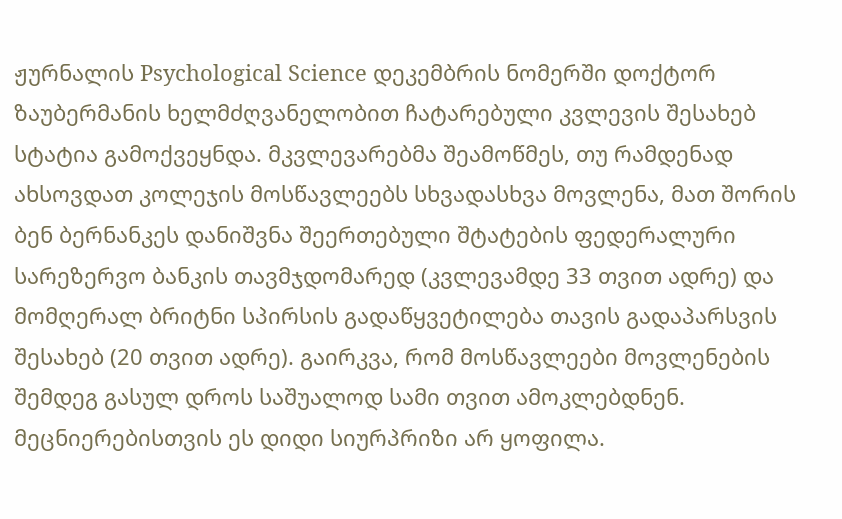ჟურნალის Psychological Science დეკემბრის ნომერში დოქტორ ზაუბერმანის ხელმძღვანელობით ჩატარებული კვლევის შესახებ სტატია გამოქვეყნდა. მკვლევარებმა შეამოწმეს, თუ რამდენად ახსოვდათ კოლეჯის მოსწავლეებს სხვადასხვა მოვლენა, მათ შორის ბენ ბერნანკეს დანიშვნა შეერთებული შტატების ფედერალური სარეზერვო ბანკის თავმჯდომარედ (კვლევამდე 33 თვით ადრე) და მომღერალ ბრიტნი სპირსის გადაწყვეტილება თავის გადაპარსვის შესახებ (20 თვით ადრე). გაირკვა, რომ მოსწავლეები მოვლენების შემდეგ გასულ დროს საშუალოდ სამი თვით ამოკლებდნენ.
მეცნიერებისთვის ეს დიდი სიურპრიზი არ ყოფილა.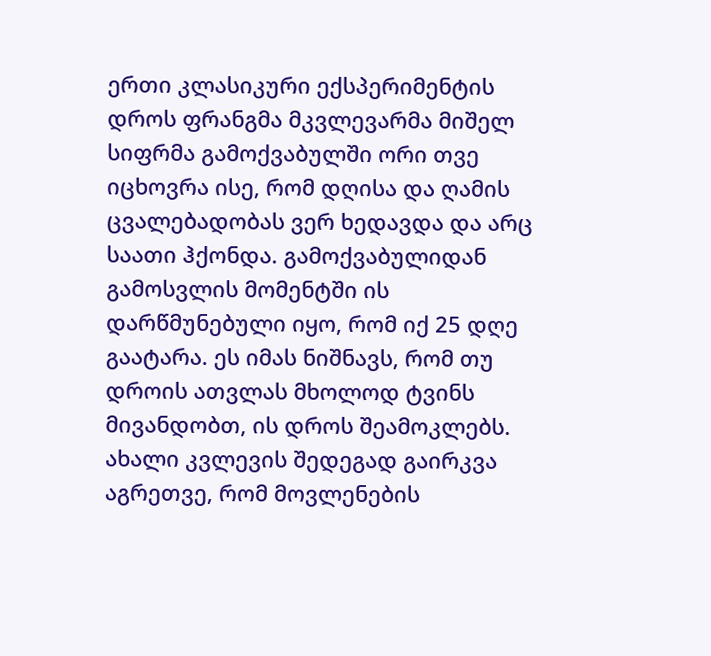ერთი კლასიკური ექსპერიმენტის დროს ფრანგმა მკვლევარმა მიშელ სიფრმა გამოქვაბულში ორი თვე იცხოვრა ისე, რომ დღისა და ღამის ცვალებადობას ვერ ხედავდა და არც საათი ჰქონდა. გამოქვაბულიდან გამოსვლის მომენტში ის დარწმუნებული იყო, რომ იქ 25 დღე გაატარა. ეს იმას ნიშნავს, რომ თუ დროის ათვლას მხოლოდ ტვინს მივანდობთ, ის დროს შეამოკლებს.
ახალი კვლევის შედეგად გაირკვა აგრეთვე, რომ მოვლენების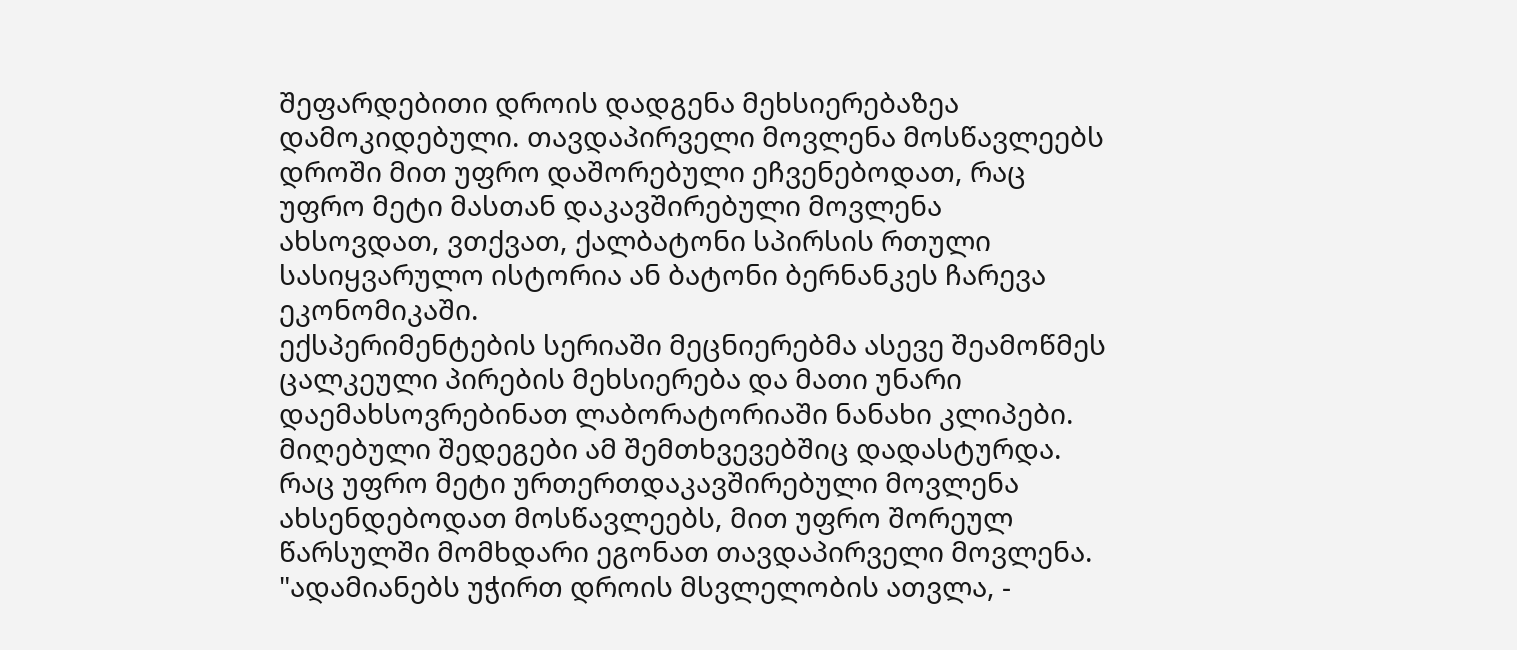შეფარდებითი დროის დადგენა მეხსიერებაზეა დამოკიდებული. თავდაპირველი მოვლენა მოსწავლეებს დროში მით უფრო დაშორებული ეჩვენებოდათ, რაც უფრო მეტი მასთან დაკავშირებული მოვლენა ახსოვდათ, ვთქვათ, ქალბატონი სპირსის რთული სასიყვარულო ისტორია ან ბატონი ბერნანკეს ჩარევა ეკონომიკაში.
ექსპერიმენტების სერიაში მეცნიერებმა ასევე შეამოწმეს ცალკეული პირების მეხსიერება და მათი უნარი დაემახსოვრებინათ ლაბორატორიაში ნანახი კლიპები. მიღებული შედეგები ამ შემთხვევებშიც დადასტურდა. რაც უფრო მეტი ურთერთდაკავშირებული მოვლენა ახსენდებოდათ მოსწავლეებს, მით უფრო შორეულ წარსულში მომხდარი ეგონათ თავდაპირველი მოვლენა.
"ადამიანებს უჭირთ დროის მსვლელობის ათვლა, -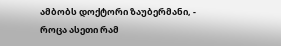ამბობს დოქტორი ზაუბერმანი, - როცა ასეთი რამ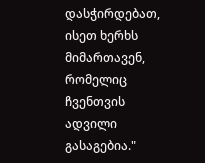დასჭირდებათ, ისეთ ხერხს მიმართავენ, რომელიც ჩვენთვის ადვილი გასაგებია."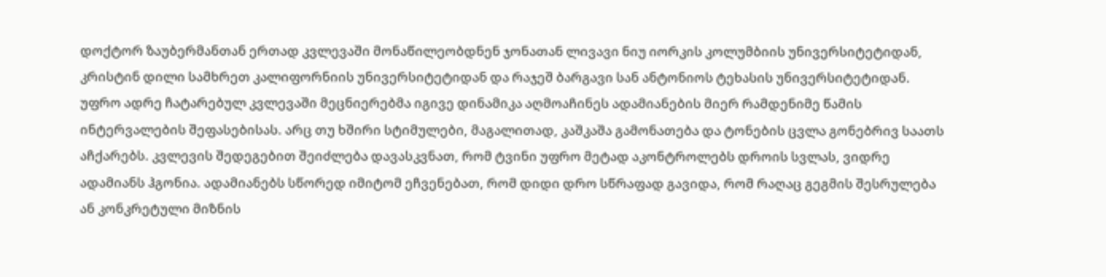დოქტორ ზაუბერმანთან ერთად კვლევაში მონაწილეობდნენ ჯონათან ლივავი ნიუ იორკის კოლუმბიის უნივერსიტეტიდან, კრისტინ დილი სამხრეთ კალიფორნიის უნივერსიტეტიდან და რაჯეშ ბარგავი სან ანტონიოს ტეხასის უნივერსიტეტიდან.
უფრო ადრე ჩატარებულ კვლევაში მეცნიერებმა იგივე დინამიკა აღმოაჩინეს ადამიანების მიერ რამდენიმე წამის ინტერვალების შეფასებისას. არც თუ ხშირი სტიმულები, მაგალითად, კაშკაშა გამონათება და ტონების ცვლა გონებრივ საათს აჩქარებს. კვლევის შედეგებით შეიძლება დავასკვნათ, რომ ტვინი უფრო მეტად აკონტროლებს დროის სვლას, ვიდრე ადამიანს ჰგონია. ადამიანებს სწორედ იმიტომ ეჩვენებათ, რომ დიდი დრო სწრაფად გავიდა, რომ რაღაც გეგმის შესრულება ან კონკრეტული მიზნის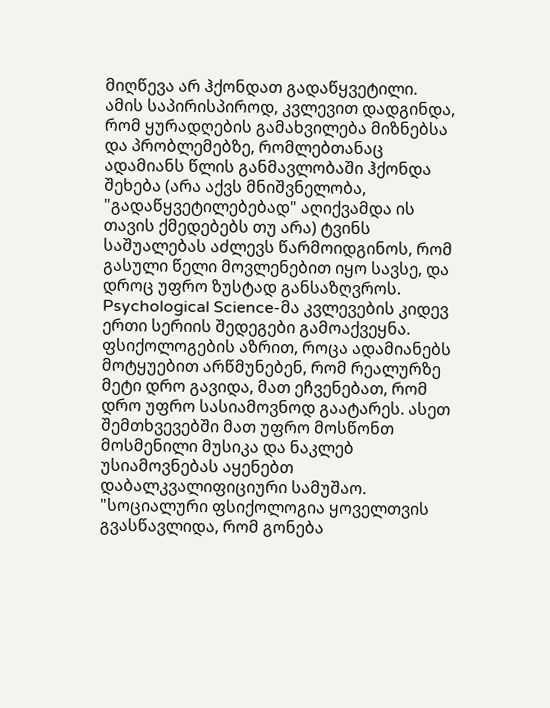მიღწევა არ ჰქონდათ გადაწყვეტილი.
ამის საპირისპიროდ, კვლევით დადგინდა, რომ ყურადღების გამახვილება მიზნებსა და პრობლემებზე, რომლებთანაც ადამიანს წლის განმავლობაში ჰქონდა შეხება (არა აქვს მნიშვნელობა, "გადაწყვეტილებებად" აღიქვამდა ის თავის ქმედებებს თუ არა) ტვინს საშუალებას აძლევს წარმოიდგინოს, რომ გასული წელი მოვლენებით იყო სავსე, და დროც უფრო ზუსტად განსაზღვროს.
Psychological Science-მა კვლევების კიდევ ერთი სერიის შედეგები გამოაქვეყნა. ფსიქოლოგების აზრით, როცა ადამიანებს მოტყუებით არწმუნებენ, რომ რეალურზე მეტი დრო გავიდა, მათ ეჩვენებათ, რომ დრო უფრო სასიამოვნოდ გაატარეს. ასეთ შემთხვევებში მათ უფრო მოსწონთ მოსმენილი მუსიკა და ნაკლებ უსიამოვნებას აყენებთ დაბალკვალიფიციური სამუშაო.
"სოციალური ფსიქოლოგია ყოველთვის გვასწავლიდა, რომ გონება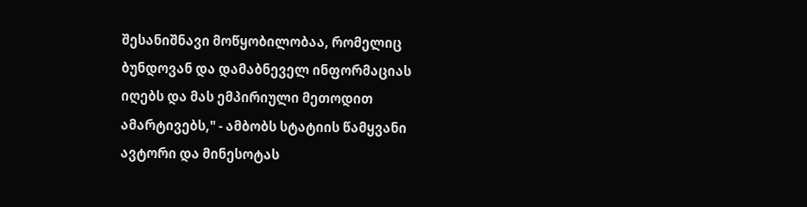შესანიშნავი მოწყობილობაა, რომელიც ბუნდოვან და დამაბნეველ ინფორმაციას იღებს და მას ემპირიული მეთოდით ამარტივებს," - ამბობს სტატიის წამყვანი ავტორი და მინესოტას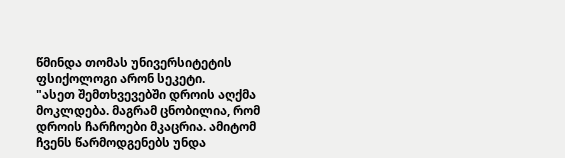წმინდა თომას უნივერსიტეტის ფსიქოლოგი არონ სეკეტი.
"ასეთ შემთხვევებში დროის აღქმა მოკლდება. მაგრამ ცნობილია, რომ დროის ჩარჩოები მკაცრია. ამიტომ ჩვენს წარმოდგენებს უნდა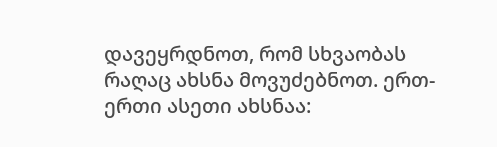დავეყრდნოთ, რომ სხვაობას რაღაც ახსნა მოვუძებნოთ. ერთ-ერთი ასეთი ახსნაა: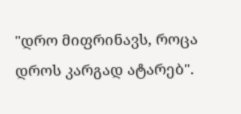"დრო მიფრინავს, როცა დროს კარგად ატარებ".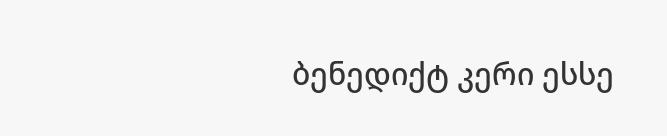ბენედიქტ კერი ესსე